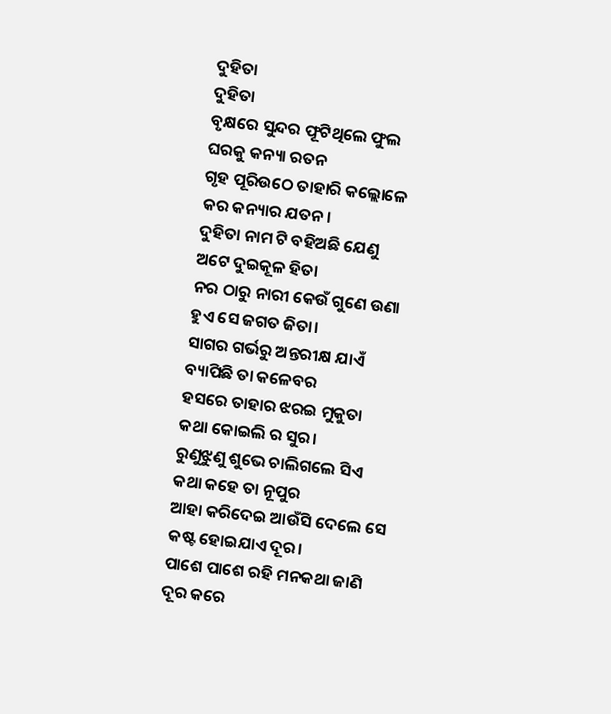ଦୁହିତା
ଦୁହିତା
ବୃକ୍ଷରେ ସୁନ୍ଦର ଫୂଟିଥିଲେ ଫୁଲ
ଘରକୁ କନ୍ୟା ରତନ
ଗୃହ ପୂରିଉଠେ ତାହାରି କଲ୍ଲୋଳେ
କର କନ୍ୟାର ଯତନ।
ଦୁହିତା ନାମ ଟି ବହିଅଛି ଯେଣୁ
ଅଟେ ଦୁଇକୂଳ ହିତା
ନର ଠାରୁ ନାରୀ କେଉଁ ଗୁଣେ ଉଣା
ହୁଏ ସେ ଜଗତ ଜିତା।
ସାଗର ଗର୍ଭରୁ ଅନ୍ତରୀକ୍ଷ ଯାଏଁ
ବ୍ୟାପିଛି ତା କଳେବର
ହସରେ ତାହାର ଝରଇ ମୁକୁତା
କଥା କୋଇଲି ର ସୁର।
ରୁଣୁଝୁଣୁ ଶୁଭେ ଚାଲିଗଲେ ସିଏ
କଥା କହେ ତା ନୂପୁର
ଆହା କରିଦେଇ ଆଉଁସି ଦେଲେ ସେ
କଷ୍ଟ ହୋଇଯାଏ ଦୂର।
ପାଶେ ପାଶେ ରହି ମନକଥା ଜାଣି
ଦୂର କରେ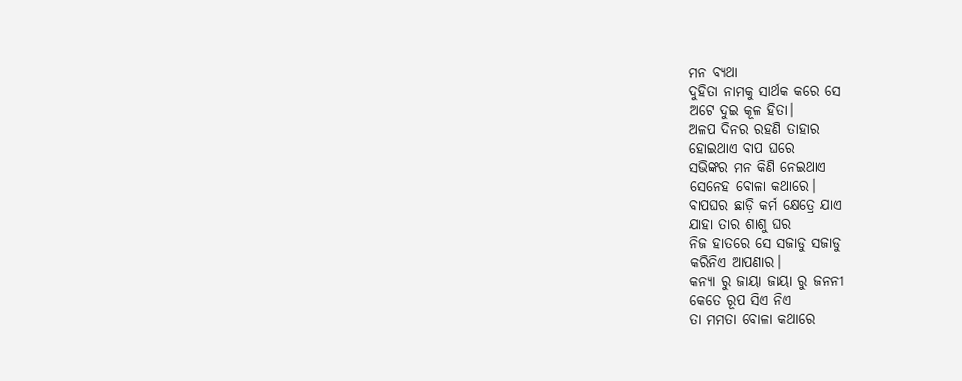ମନ ବ୍ୟଥା
ଦୁହିତା ନାମକୁ ସାର୍ଥକ କରେ ସେ
ଅଟେ ଦୁଇ କୂଳ ହିତା।
ଅଳପ ଦିନର ରହଣି ତାହାର
ହୋଇଥାଏ ବାପ ଘରେ
ସଭିଙ୍କର ମନ କିଣି ନେଇଥାଏ
ସେନେହ ବୋଳା କଥାରେ।
ବାପଘର ଛାଡ଼ି କର୍ମ କ୍ଷେତ୍ରେ ଯାଏ
ଯାହା ତାର ଶାଶୁ ଘର
ନିଜ ହାତରେ ସେ ସଜାଡୁ ସଜାଡୁ
କରିନିଏ ଆପଣାର।
କନ୍ୟା ରୁ ଜାୟା ଜାୟା ରୁ ଜନନୀ
କେତେ ରୂପ ସିଏ ନିଏ
ତା ମମତା ବୋଳା କଥାରେ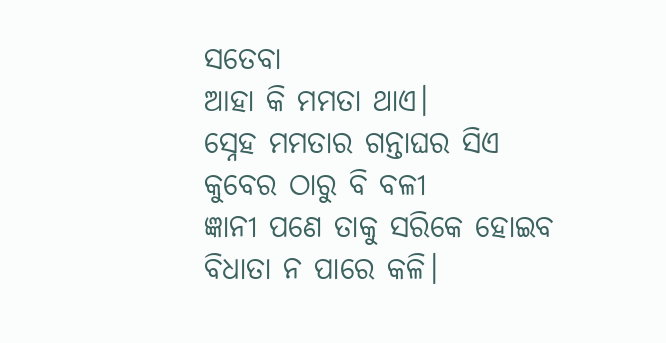ସତେବା
ଆହା କି ମମତା ଥାଏ।
ସ୍ନେହ ମମତାର ଗନ୍ତାଘର ସିଏ
କୁବେର ଠାରୁ ବି ବଳୀ
ଜ୍ଞାନୀ ପଣେ ତାକୁ ସରିକେ ହୋଇବ
ବିଧାତା ନ ପାରେ କଳି।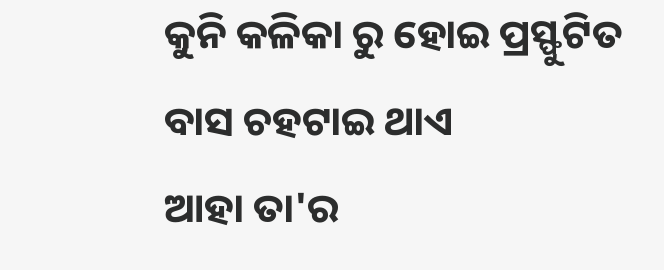କୁନି କଳିକା ରୁ ହୋଇ ପ୍ରସ୍ଫୁଟିତ
ବାସ ଚହଟାଇ ଥାଏ
ଆହା ତା'ର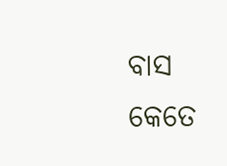ବାସ କେତେ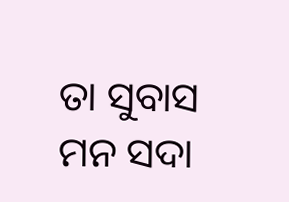ତା ସୁବାସ
ମନ ସଦା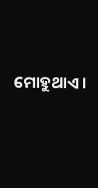ମୋହୁଥାଏ ।